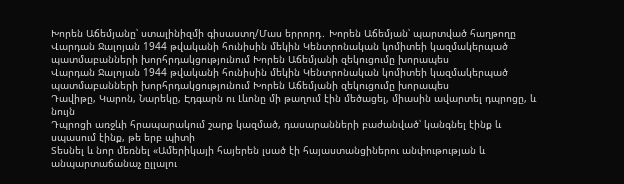Խորեն Աճեմյանը՝ ստալինիզմի գիսաստղ/Մաս երրորդ․ Խորեն Աճեմյան՝ պարտված հաղթողը
Վարդան Ջալոյան 1944 թվականի հունիսին մեկին Կենտրոնական կոմիտեի կազմակերպած պատմաբանների խորհրդակցությունում Խորեն Աճեմյանի զեկուցումը խորապես
Վարդան Ջալոյան 1944 թվականի հունիսին մեկին Կենտրոնական կոմիտեի կազմակերպած պատմաբանների խորհրդակցությունում Խորեն Աճեմյանի զեկուցումը խորապես
Դավիթը, Կարոն, Նարեկը, Էդգարն ու Լևոնը մի թաղում էին մեծացել, միասին ավարտել դպրոցը, և նույն
Դպրոցի առջևի հրապարակում շարք կազմած, դասարանների բաժանված՝ կանգնել էինք և սպասում էինք, թե երբ պիտի
Տեսնել և նոր մեռնել «Ամերիկայի հայերեն լսած էի հայաստանցիներու անփութության և անպարտաճանաչ ըլլալու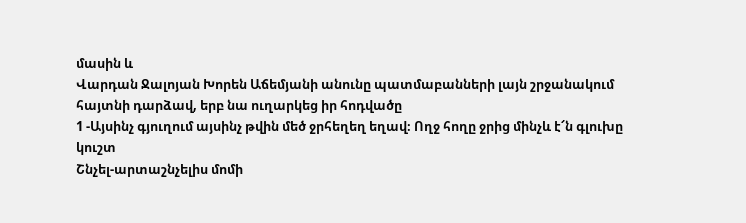մասին և
Վարդան Ջալոյան Խորեն Աճեմյանի անունը պատմաբանների լայն շրջանակում հայտնի դարձավ, երբ նա ուղարկեց իր հոդվածը
1 -Այսինչ գյուղում այսինչ թվին մեծ ջրհեղեղ եղավ։ Ողջ հողը ջրից մինչև է՜ն գլուխը կուշտ
Շնչել-արտաշնչելիս մոմի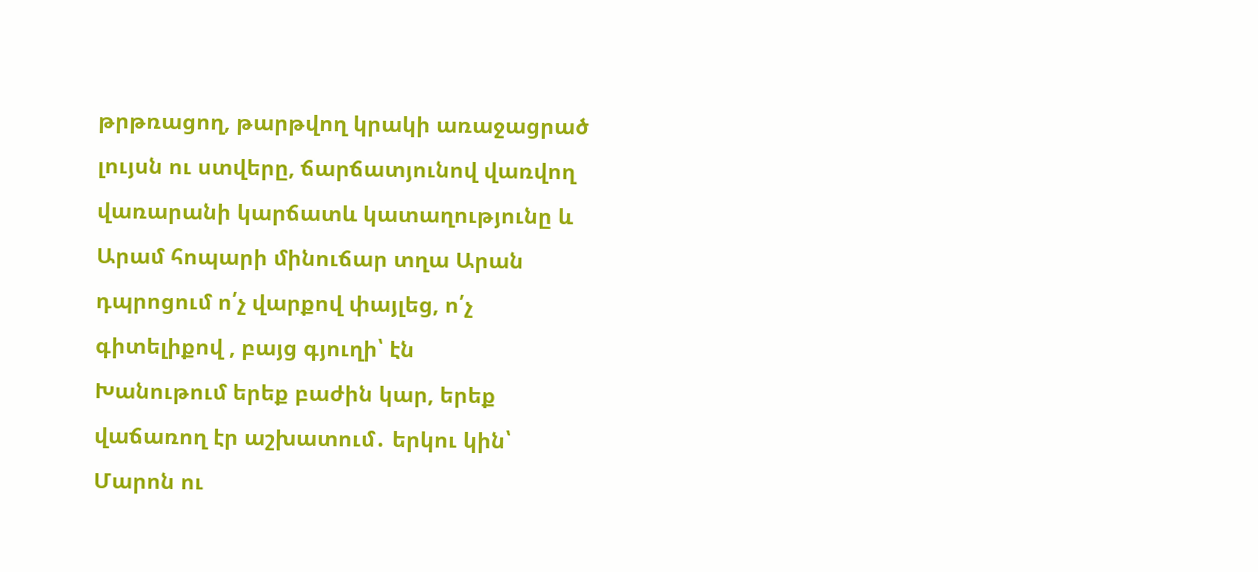թրթռացող, թարթվող կրակի առաջացրած լույսն ու ստվերը, ճարճատյունով վառվող վառարանի կարճատև կատաղությունը և
Արամ հոպարի մինուճար տղա Արան դպրոցում ո՛չ վարքով փայլեց, ո՛չ գիտելիքով , բայց գյուղի՝ էն
Խանութում երեք բաժին կար, երեք վաճառող էր աշխատում․ երկու կին՝ Մարոն ու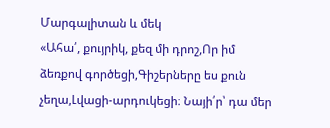Մարգալիտան և մեկ
«Ահա՛, քույրիկ, քեզ մի դրոշ,Որ իմ ձեռքով գործեցի,Գիշերները ես քուն չեղա,Լվացի-արդուկեցի։ Նայի՛ր՝ դա մեր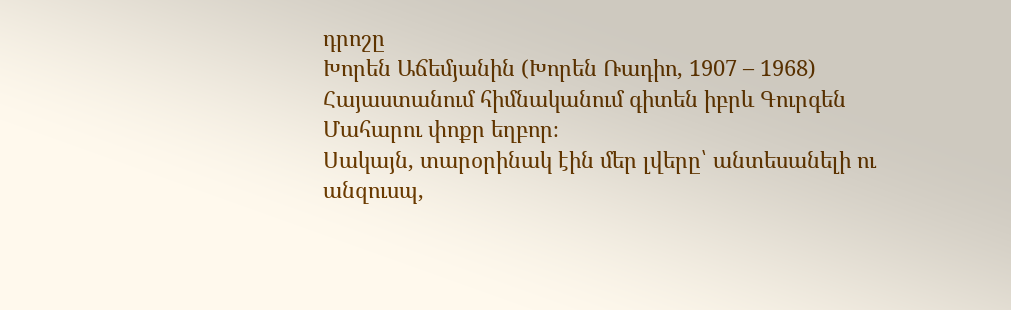դրոշը
Խորեն Աճեմյանին (Խորեն Ռադիո, 1907 – 1968) Հայաստանում հիմնականում գիտեն իբրև Գուրգեն Մահարու փոքր եղբոր։
Սակայն, տարօրինակ էին մեր լվերը՝ անտեսանելի ու անզուսպ,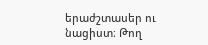երաժշտասեր ու նացիստ։ Թող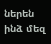ներեն ինձ մեզ